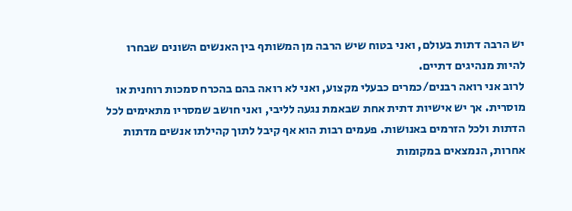יש הרבה דתות בעולם, ואני בטוח שיש הרבה מן המשותף בין האנשים השונים שבחרו להיות מנהיגים דתיים.
לרוב אני רואה רבנים/כמרים כבעלי מקצוע, ואני לא רואה בהם בהכרח סמכות רוחנית או מוסרית. אך יש אישיות דתית אחת שבאמת נגעה לליבי, ואני חושב שמסריו מתאימים לכל הדתות ולכל הזרמים באנושות. פעמים רבות הוא אף קיבל לתוך קהילתו אנשים מדתות אחרות, הנמצאים במקומות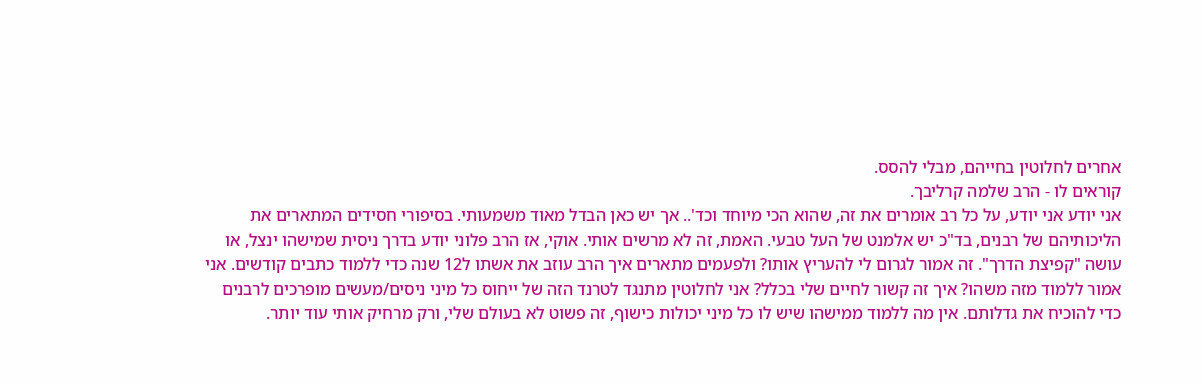אחרים לחלוטין בחייהם, מבלי להסס.
קוראים לו - הרב שלמה קרליבך.
אני יודע אני יודע, על כל רב אומרים את זה, שהוא הכי מיוחד וכד'.. אך יש כאן הבדל מאוד משמעותי. בסיפורי חסידים המתארים את הליכותיהם של רבנים, בד"כ יש אלמנט של העל טבעי. האמת, זה לא מרשים אותי. אוקי, אז הרב פלוני יודע בדרך ניסית שמישהו ינצל, או עושה "קפיצת הדרך". זה אמור לגרום לי להעריץ אותו? ולפעמים מתארים איך הרב עוזב את אשתו ל12 שנה כדי ללמוד כתבים קודשים. אני אמור ללמוד מזה משהו? איך זה קשור לחיים שלי בכלל? אני לחלוטין מתנגד לטרנד הזה של ייחוס כל מיני ניסים/מעשים מופרכים לרבנים כדי להוכיח את גדלותם. אין מה ללמוד ממישהו שיש לו כל מיני יכולות כישוף, זה פשוט לא בעולם שלי, ורק מרחיק אותי עוד יותר.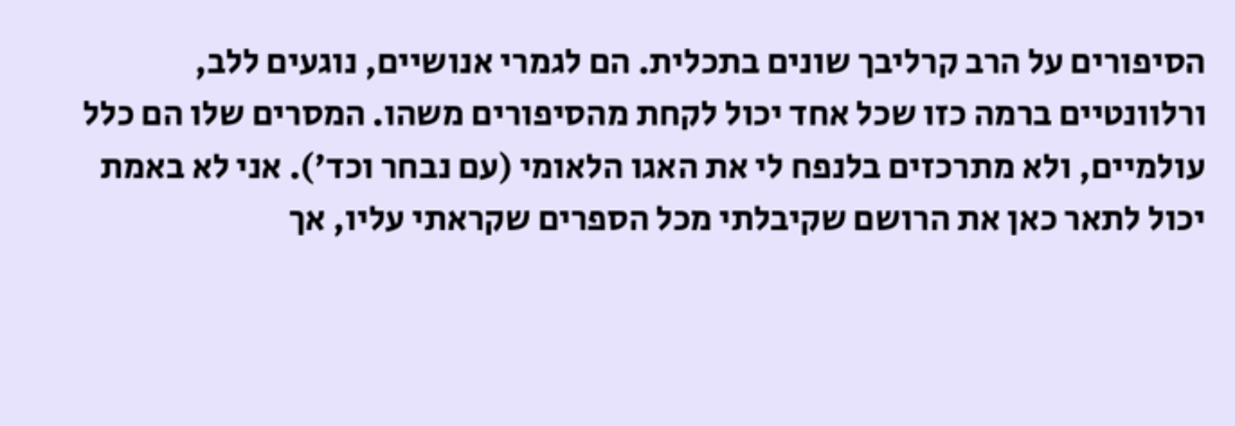הסיפורים על הרב קרליבך שונים בתכלית. הם לגמרי אנושיים, נוגעים ללב, ורלוונטיים ברמה כזו שכל אחד יכול לקחת מהסיפורים משהו. המסרים שלו הם כלל עולמיים, ולא מתרכזים בלנפח לי את האגו הלאומי (עם נבחר וכד'). אני לא באמת יכול לתאר כאן את הרושם שקיבלתי מכל הספרים שקראתי עליו, אך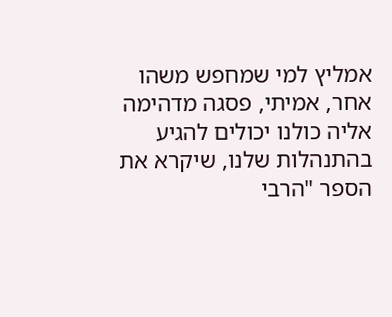אמליץ למי שמחפש משהו אחר, אמיתי, פסגה מדהימה אליה כולנו יכולים להגיע בהתנהלות שלנו, שיקרא את הספר "הרבי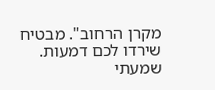מקרן הרחוב". מבטיח שירדו לכם דמעות.
שמעתי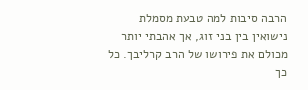הרבה סיבות למה טבעת מסמלת נישואין בין בני זוג, אך אהבתי יותר מכולם את פירושו של הרב קרליבך. כל כך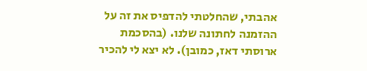אהבתי, שהחלטתי להדפיס את זה על ההזמנה לחתונה שלנו. (בהסכמת ארוסתי דאז, כמובן). לא יצא לי להכיר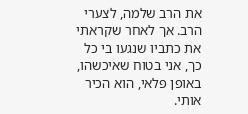את הרב שלמה, לצערי הרב. אך לאחר שקראתי את כתביו שנגעו בי כל כך, אני בטוח שאיכשהו, באופן פלאי, הוא הכיר אותי.